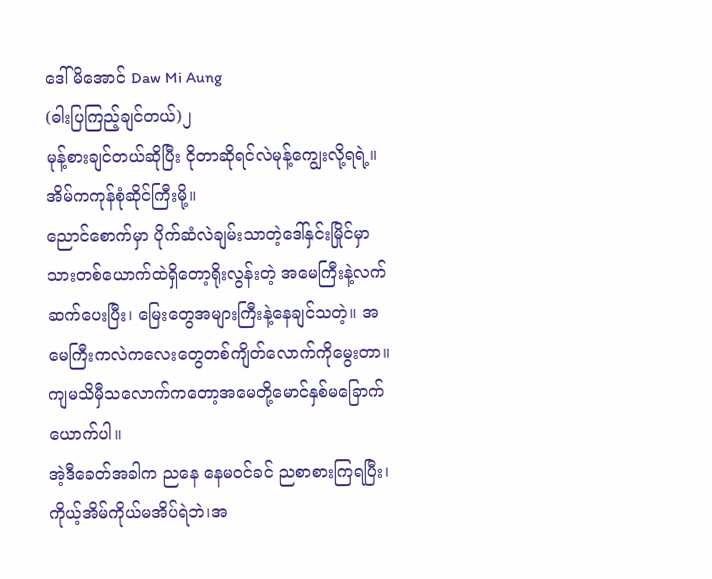ဒေါ်မိအောင် Daw Mi Aung
(ဓါးပြကြည့်ချင်တယ်)၂
မုန့်စားချင်တယ်ဆိုပြီး ငိုတာဆိုရင်လဲမုန့်ကျွေးလို့ရရဲ့။အိမ်ကကုန်စုံဆိုင်ကြီးမို့။
ညောင်စောက်မှာ ပိုက်ဆံလဲချမ်းသာတဲ့ဒေါ်နှင်းမြိုင်မှာ သားတစ်ယောက်ထဲရှိတော့ရိုးလွန်းတဲ့ အမေကြီးနဲ့လက်ဆက်ပေးပြီး၊ မြေးတွေအများကြီးနဲ့နေချင်သတဲ့။ အမေကြီးကလဲကလေးတွေတစ်ကျိတ်လောက်ကိုမွေးတာ။ ကျမသိမှီသလောက်ကတော့အမေတို့မောင်နှစ်မခြောက်ယောက်ပါ။
အဲ့ဒီခေတ်အခါက ညနေ နေမဝင်ခင် ညစာစားကြရပြီး၊ကိုယ့်အိမ်ကိုယ်မအိပ်ရဲဘဲ၊အ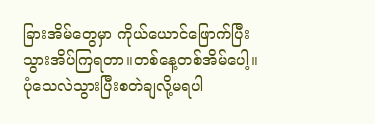ခြားအိမ်တွေမှာ ကိုယ်ယောင်ဖြောက်ပြီးသွားအိပ်ကြရတာ။တစ်နေ့တစ်အိမ်ပေါ့။ပုံသေလဲသွားပြီးစတဲချလို့မရပါ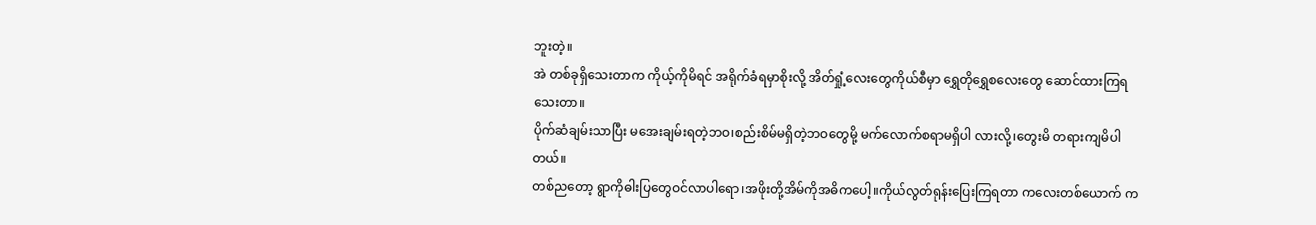ဘူးတဲ့။
အဲ တစ်ခုရှိသေးတာက ကိုယ့်ကိုမိရင် အရိုက်ခံရမှာစိုးလို့ အိတ်ရှုံ့လေးတွေကိုယ်စီမှာ ရွှေတိုရွှေစလေးတွေ ဆောင်ထားကြရသေးတာ။
ပိုက်ဆံချမ်းသာပြီး မအေးချမ်းရတဲ့ဘဝ၊စည်းစိမ်မရှိတဲ့ဘဝတွေမို့ မက်လောက်စရာမရှိပါ လားလို့၊တွေးမိ တရားကျမိပါတယ်။
တစ်ညတော့ ရွာကိုဓါးပြတွေဝင်လာပါရော၊အဖိုးတို့အိမ်ကိုအဓိကပေါ့။ကိုယ်လွတ်ရုန်းပြေးကြရတာ ကလေးတစ်ယောက် က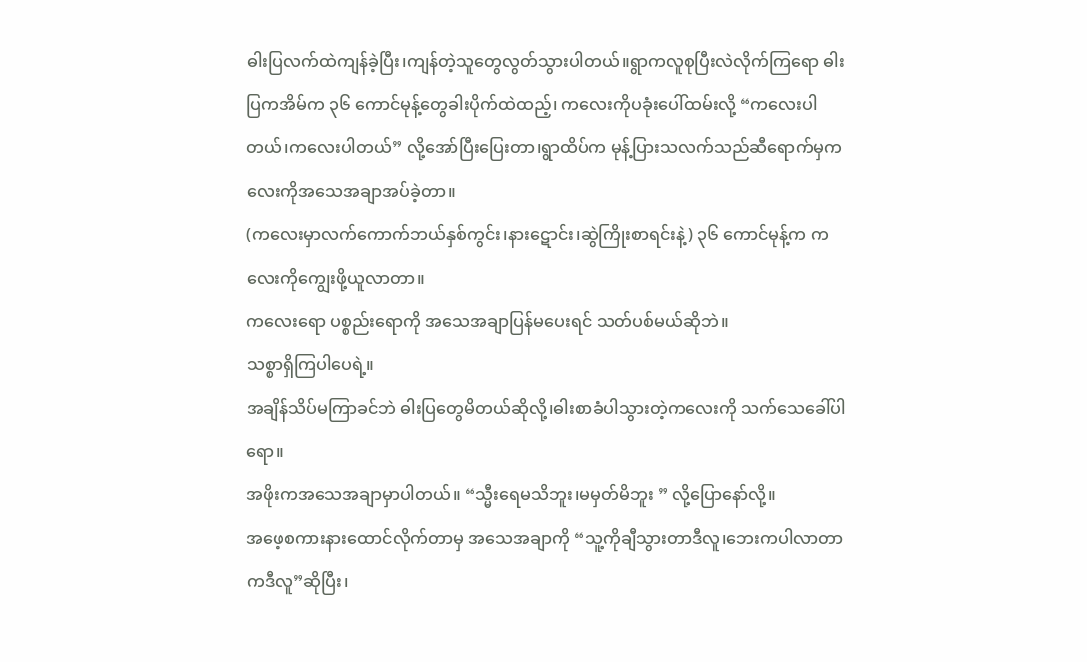ဓါးပြလက်ထဲကျန်ခဲ့ပြီး၊ကျန်တဲ့သူတွေလွတ်သွားပါတယ်။ရွာကလူစုပြီးလဲလိုက်ကြရော ဓါးပြကအိမ်က ၃၆ ကောင်မုန့်တွေခါးပိုက်ထဲထည့်၊ ကလေးကိုပခုံးပေါ်ထမ်းလို့ “ကလေးပါတယ်၊ကလေးပါတယ်” လို့အော်ပြီးပြေးတာ၊ရွာထိပ်က မုန့်ပြားသလက်သည်ဆီရောက်မှကလေးကိုအသေအချာအပ်ခဲ့တာ။
(ကလေးမှာလက်ကောက်ဘယ်နှစ်ကွင်း၊နားဋောင်း၊ဆွဲကြိုးစာရင်းနဲ့) ၃၆ ကောင်မုန့်က ကလေးကိုကျွေးဖို့ယူလာတာ။
ကလေးရော ပစ္စည်းရောကို အသေအချာပြန်မပေးရင် သတ်ပစ်မယ်ဆိုဘဲ။
သစ္စာရှိကြပါပေရဲ့။
အချိန်သိပ်မကြာခင်ဘဲ ဓါးပြတွေမိတယ်ဆိုလို့၊ဓါးစာခံပါသွားတဲ့ကလေးကို သက်သေခေါ်ပါရော။
အဖိုးကအသေအချာမှာပါတယ်။ “သ္မီးရေမသိဘူး၊မမှတ်မိဘူး ” လို့ပြောနော်လို့။
အဖေ့စကားနားထောင်လိုက်တာမှ အသေအချာကို “သူ့ကိုချီသွားတာဒီလူ၊ဘေးကပါလာတာကဒီလူ”ဆိုပြီး၊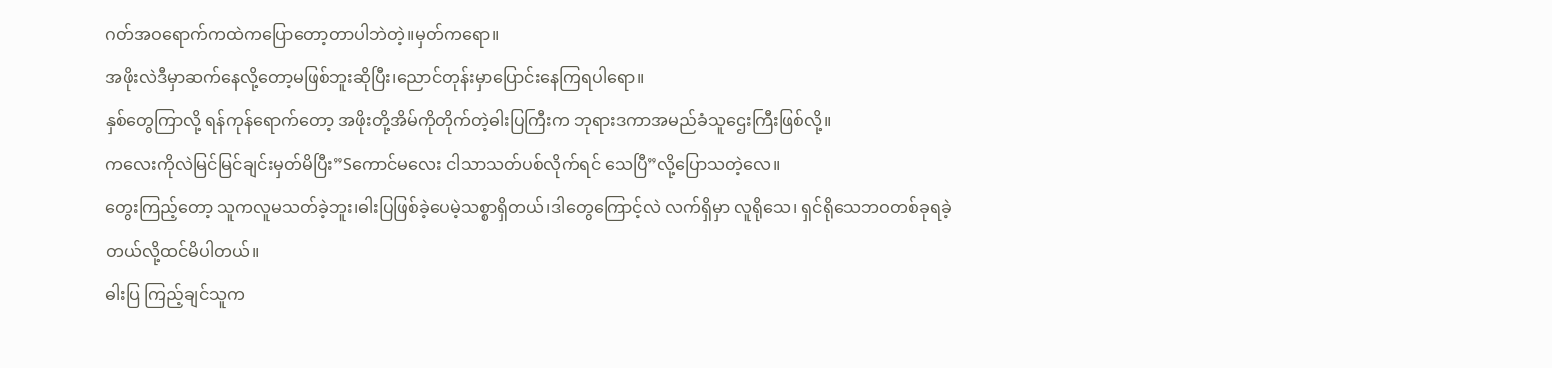ဂတ်အဝရောက်ကထဲကပြောတော့တာပါဘဲတဲ့။မှတ်ကရော။
အဖိုးလဲဒီမှာဆက်နေလို့တော့မဖြစ်ဘူးဆိုပြီး၊ညောင်တုန်းမှာပြောင်းနေကြရပါရော။
နှစ်တွေကြာလို့ ရန်ကုန်ရောက်တော့ အဖိုးတို့အိမ်ကိုတိုက်တဲ့ဓါးပြကြီးက ဘုရားဒကာအမည်ခံသူဌေးကြီးဖြစ်လို့။
ကလေးကိုလဲမြင်မြင်ချင်းမှတ်မိပြီး”Sကောင်မလေး ငါသာသတ်ပစ်လိုက်ရင် သေပြီ”လို့ပြောသတဲ့လေ။
တွေးကြည့်တော့ သူကလူမသတ်ခဲ့ဘူး၊ဓါးပြဖြစ်ခဲ့ပေမဲ့သစ္စာရှိတယ်၊ဒါတွေကြောင့်လဲ လက်ရှိမှာ လူရိုသေ၊ ရှင်ရိုသေဘဝတစ်ခုရခဲ့တယ်လို့ထင်မိပါတယ်။
ဓါးပြ ကြည့်ချင်သူက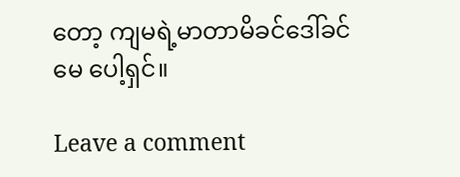တော့ ကျမရဲ့မာတာမိခင်ဒေါ်ခင်မေ ပေါ့ရှင်။

Leave a comment